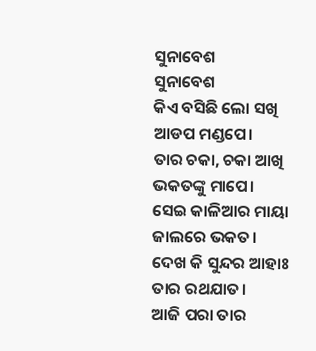ସୁନାବେଶ
ସୁନାବେଶ
କିଏ ବସିଛି ଲୋ ସଖି
ଆଡପ ମଣ୍ଡପେ।
ତାର ଚକା, ଚକା ଆଖି
ଭକତଙ୍କୁ ମାପେ।
ସେଇ କାଳିଆର ମାୟା
ଜାଲରେ ଭକତ।
ଦେଖ କି ସୁନ୍ଦର ଆହାଃ
ତାର ରଥଯାତ।
ଆଜି ପରା ତାର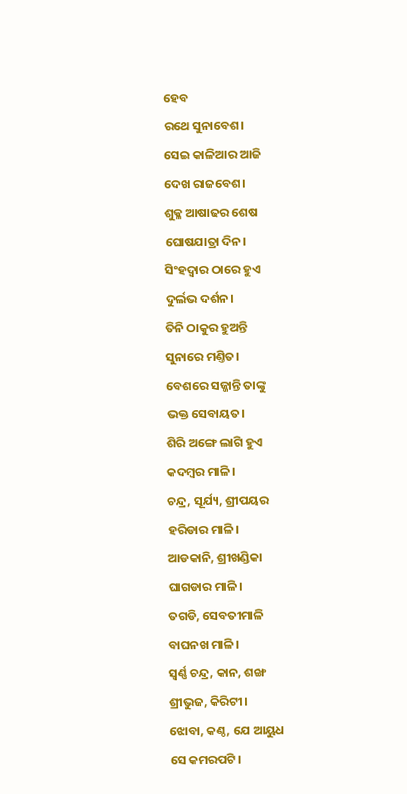ହେବ
ରଥେ ସୁନାବେଶ।
ସେଇ କାଳିଆର ଆଜି
ଦେଖ ରାଜବେଶ।
ଶୁକ୍ଳ ଆଷାଢର ଶେଷ
ଘୋଷଯାତ୍ରା ଦିନ।
ସିଂହଦ୍ଵାର ଠାରେ ହୁଏ
ଦୁର୍ଲଭ ଦର୍ଶନ।
ତିନି ଠାକୁର ହୁଅନ୍ତି
ସୁନାରେ ମଣ୍ତିତ।
ବେଶରେ ସଜ୍ଜାନ୍ତି ତାଙ୍କୁ
ଭକ୍ତ ସେବାୟତ।
ଶିରି ଅଙ୍ଗେ ଲାଗି ହୁଏ
କଦମ୍ବର ମାଳି।
ଚନ୍ଦ୍ର, ସୂର୍ଯ୍ୟ, ଶ୍ରୀପୟର
ହରିଡାର ମାଳି।
ଆଡକାନି, ଶ୍ରୀଖଣ୍ଡିକା
ଘାଗଡାର ମାଳି।
ତଗଡି, ସେବତୀମାଳି
ବାଘନଖ ମାଳି।
ସ୍ୱର୍ଣ୍ଣ ଚନ୍ଦ୍ର, କାନ, ଶଙ୍ଖ
ଶ୍ରୀଭୁଜ, କିରିଟୀ।
ଝୋବା, କଣ୍ଠ, ଯେ ଆୟୁଧ
ସେ କମରପଟି।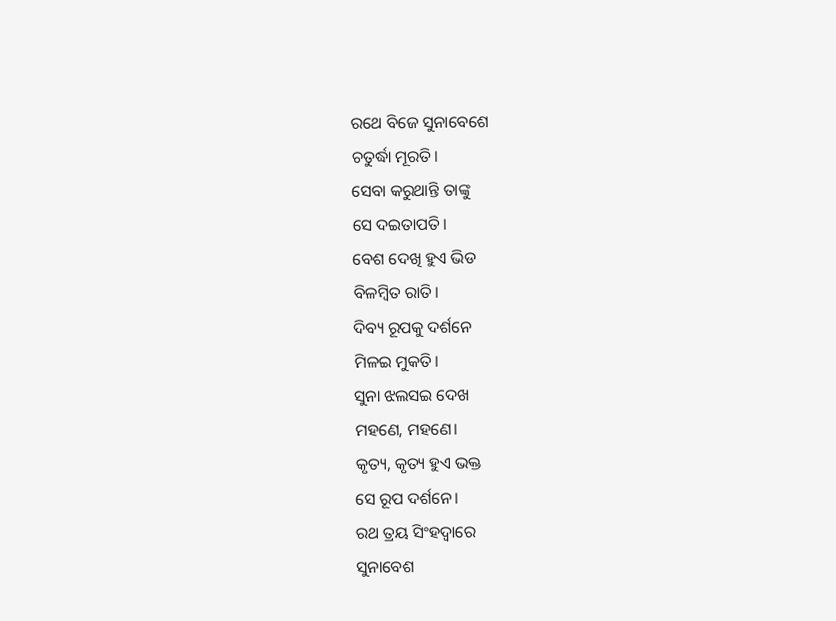ରଥେ ବିଜେ ସୁନାବେଶେ
ଚତୁର୍ଦ୍ଧା ମୂରତି।
ସେବା କରୁଥାନ୍ତି ତାଙ୍କୁ
ସେ ଦଇତାପତି।
ବେଶ ଦେଖି ହୁଏ ଭିଡ
ବିଳମ୍ବିତ ରାତି।
ଦିବ୍ୟ ରୂପକୁ ଦର୍ଶନେ
ମିଳଇ ମୁକତି।
ସୁନା ଝଲସଇ ଦେଖ
ମହଣେ, ମହଣେ।
କୃତ୍ୟ, କୃତ୍ୟ ହୁଏ ଭକ୍ତ
ସେ ରୂପ ଦର୍ଶନେ।
ରଥ ତ୍ରୟ ସିଂହଦ୍ଵାରେ
ସୁନାବେଶ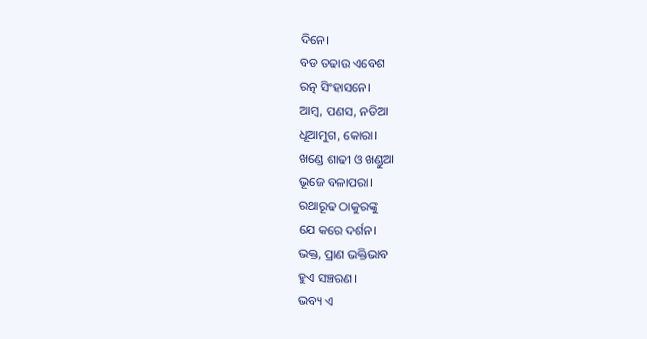ଦିନେ।
ବଡ ତଢାଉ ଏବେଶ
ରତ୍ନ ସିଂହାସନେ।
ଆମ୍ବ, ପଣସ, ନଡିଆ
ଧୂଆମୁଗ, କୋରା।
ଖଣ୍ଡେ ଶାଢୀ ଓ ଖଣ୍ଡୁଆ
ଭୂଜେ ବଳାପରା।
ରଥାରୂଢ ଠାକୁରଙ୍କୁ
ଯେ କରେ ଦର୍ଶନ।
ଭକ୍ତ, ପ୍ରାଣ ଭକ୍ତିଭାବ
ହୁଏ ସଞ୍ଚରଣ।
ଭବ୍ୟ ଏ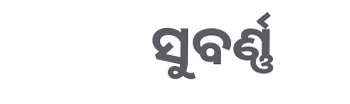ସୁବର୍ଣ୍ଣ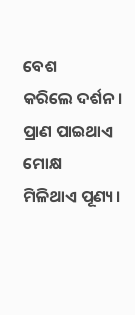ବେଶ
କରିଲେ ଦର୍ଶନ।
ପ୍ରାଣ ପାଇଥାଏ ମୋକ୍ଷ
ମିଳିଥାଏ ପୂଣ୍ୟ।